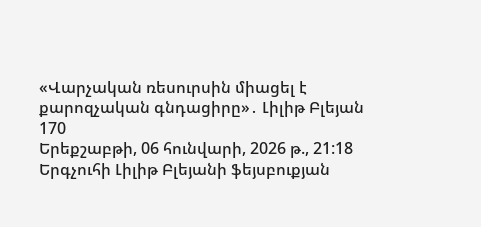«Վարչական ռեսուրսին միացել է քարոզչական գնդացիրը»․ Լիլիթ Բլեյան
170
Երեքշաբթի, 06 հունվարի, 2026 թ., 21:18
Երգչուհի Լիլիթ Բլեյանի ֆեյսբուքյան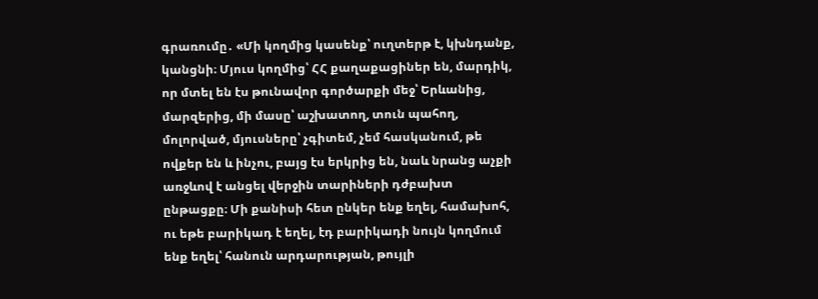գրառումը․ «Մի կողմից կասենք՝ ուղտերթ է, կխնդանք, կանցնի։ Մյուս կողմից՝ ՀՀ քաղաքացիներ են, մարդիկ, որ մտել են էս թունավոր գործարքի մեջ՝ Երևանից, մարզերից, մի մասը՝ աշխատող, տուն պահող, մոլորված, մյուսները՝ չգիտեմ, չեմ հասկանում, թե ովքեր են և ինչու, բայց էս երկրից են, նաև նրանց աչքի առջևով է անցել վերջին տարիների դժբախտ ընթացքը։ Մի քանիսի հետ ընկեր ենք եղել, համախոհ, ու եթե բարիկադ է եղել, էդ բարիկադի նույն կողմում ենք եղել՝ հանուն արդարության, թույլի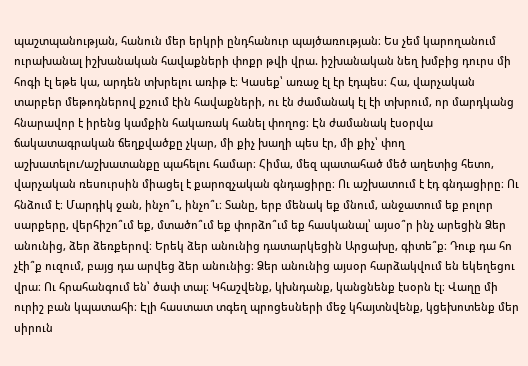պաշտպանության, հանուն մեր երկրի ընդհանուր պայծառության։ Ես չեմ կարողանում ուրախանալ իշխանական հավաքների փոքր թվի վրա. իշխանական նեղ խմբից դուրս մի հոգի էլ եթե կա, արդեն տխրելու առիթ է։ Կասեք՝ առաջ էլ էր էդպես։ Հա, վարչական տարբեր մեթոդներով քշում էին հավաքների, ու էն ժամանակ էլ էի տխրում, որ մարդկանց հնարավոր է իրենց կամքին հակառակ հանել փողոց։ Էն ժամանակ էսօրվա ճակատագրական ճեղքվածքը չկար, մի քիչ խաղի պես էր, մի քիչ՝ փող աշխատելու/աշխատանքը պահելու համար։ Հիմա, մեզ պատահած մեծ աղետից հետո, վարչական ռեսուրսին միացել է քարոզչական գնդացիրը։ Ու աշխատում է էդ գնդացիրը։ Ու հնձում է։ Մարդիկ ջան, ինչո՞ւ, ինչո՞ւ։ Տանը, երբ մենակ եք մնում, անջատում եք բոլոր սարքերը, վերհիշո՞ւմ եք, մտածո՞ւմ եք փորձո՞ւմ եք հասկանալ՝ այսօ՞ր ինչ արեցին Ձեր անունից, ձեր ձեռքերով։ Երեկ ձեր անունից դատարկեցին Արցախը, գիտե՞ք։ Դուք դա հո չէի՞ք ուզում, բայց դա արվեց ձեր անունից։ Ձեր անունից այսօր հարձակվում են եկեղեցու վրա։ Ու հրահանգում են՝ ծափ տալ։ Կհաշվենք, կխնդանք, կանցնենք էսօրն էլ։ Վաղը մի ուրիշ բան կպատահի։ Էլի հաստատ տգեղ պրոցեսների մեջ կհայտնվենք, կցեխոտենք մեր սիրուն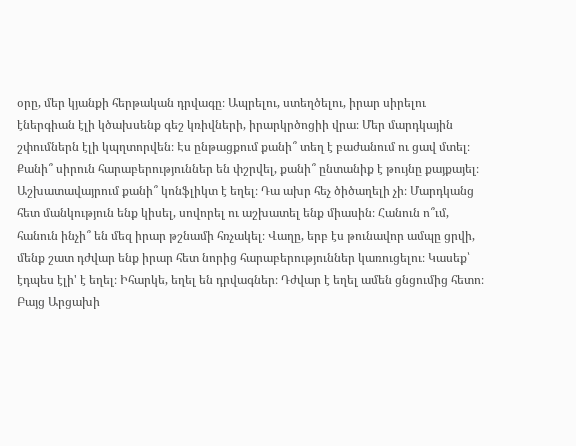օրը, մեր կյանքի հերթական դրվագը։ Ապրելու, ստեղծելու, իրար սիրելու էներգիան էլի կծախսենք գեշ կռիվների, իրարկրծոցիի վրա։ Մեր մարդկային շփումներն էլի կպղտորվեն։ Էս ընթացքում քանի՞ տեղ է բաժանում ու ցավ մտել։ Քանի՞ սիրուն հարաբերություններ են փշրվել, քանի՞ ընտանիք է թույնը քայքայել։ Աշխատավայրում քանի՞ կոնֆլիկտ է եղել։ Դա ախր հեչ ծիծաղելի չի։ Մարդկանց հետ մանկություն ենք կիսել, սովորել ու աշխատել ենք միասին։ Հանուն ո՞ւմ, հանուն ինչի՞ են մեզ իրար թշնամի հռչակել։ Վաղը, երբ էս թունավոր ամպը ցրվի, մենք շատ դժվար ենք իրար հետ նորից հարաբերություններ կառուցելու։ Կասեք՝ էդպես էլի' է եղել։ Իհարկե, եղել են դրվագներ։ Դժվար է եղել ամեն ցնցումից հետո։ Բայց Արցախի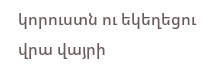կորուստն ու եկեղեցու վրա վայրի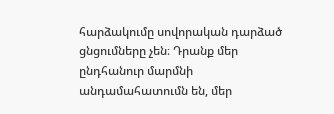հարձակումը սովորական դարձած ցնցումները չեն։ Դրանք մեր ընդհանուր մարմնի անդամահատումն են, մեր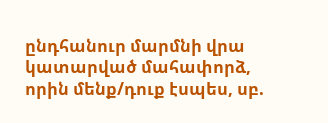ընդհանուր մարմնի վրա կատարված մահափորձ, որին մենք/դուք էսպես, սբ.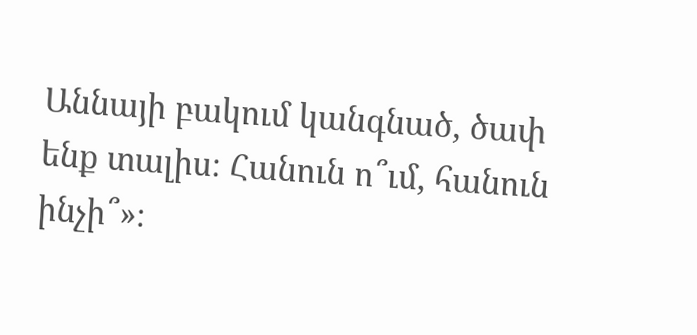Աննայի բակում կանգնած, ծափ ենք տալիս։ Հանուն ո՞ւմ, հանուն ինչի՞»։